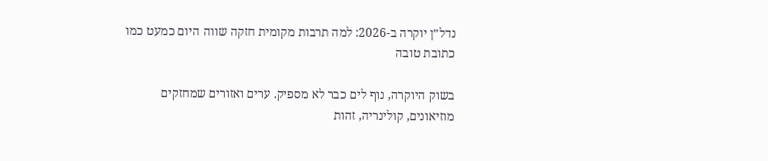נדל״ן יוקרה ב-2026: למה תרבות מקומית חזקה שווה היום כמעט כמו כתובת טובה

בשוק היוקרה, נוף לים כבר לא מספיק. ערים ואזורים שמחזקים מוזיאונים, קולינריה, זהות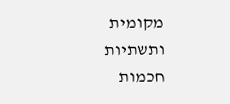מקומית ותשתיות חכמות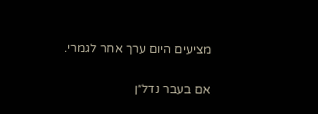מציעים היום ערך אחר לגמרי.

אם בעבר נדל״ן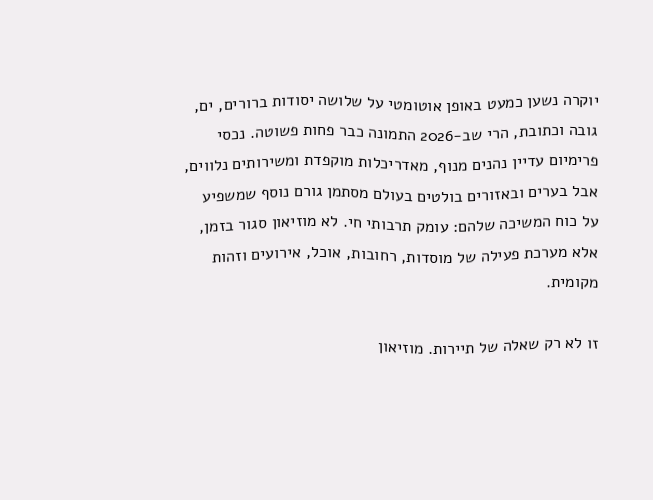יוקרה נשען כמעט באופן אוטומטי על שלושה יסודות ברורים, ים, גובה וכתובת, הרי שב-2026 התמונה כבר פחות פשוטה. נכסי פרימיום עדיין נהנים מנוף, מאדריכלות מוקפדת ומשירותים נלווים, אבל בערים ובאזורים בולטים בעולם מסתמן גורם נוסף שמשפיע על כוח המשיכה שלהם: עומק תרבותי חי. לא מוזיאון סגור בזמן, אלא מערכת פעילה של מוסדות, רחובות, אוכל, אירועים וזהות מקומית.

זו לא רק שאלה של תיירות. מוזיאון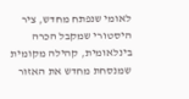לאומי שנפתח מחדש, ציר היסטורי שמקבל הכרה בינלאומית, קהילה מקומית שמנסחת מחדש את האזור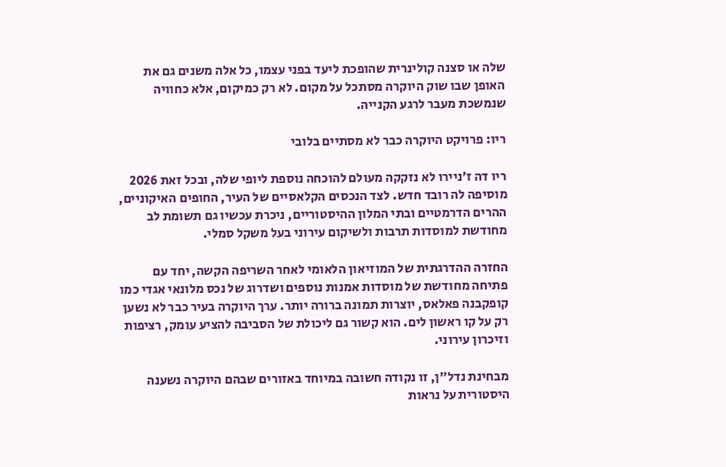שלה או סצנה קולינרית שהופכת ליעד בפני עצמו, כל אלה משנים גם את האופן שבו שוק היוקרה מסתכל על מקום. לא רק כמיקום, אלא כחוויה שנמשכת מעבר לרגע הקנייה.

ריו: פרויקט היוקרה כבר לא מסתיים בלובי

ריו דה ז׳ניירו לא נזקקה מעולם להוכחה נוספת ליופי שלה, ובכל זאת 2026 מוסיפה לה רובד חדש. לצד הנכסים הקלאסיים של העיר, החופים האיקוניים, ההרים הדרמטיים ובתי המלון ההיסטוריים, ניכרת עכשיו גם תשומת לב מחודשת למוסדות תרבות ולשיקום עירוני בעל משקל סמלי.

החזרה ההדרגתית של המוזיאון הלאומי לאחר השריפה הקשה, יחד עם פתיחה מחודשת של מוסדות אמנות נוספים ושדרוג של נכס מלונאי אגדי כמו קופקבנה פאלאס, יוצרות תמונה ברורה יותר. ערך היוקרה בעיר כבר לא נשען רק על קו ראשון לים. הוא קשור גם ליכולת של הסביבה להציע עומק, רציפות וזיכרון עירוני.

מבחינת נדל״ן, זו נקודה חשובה במיוחד באזורים שבהם היוקרה נשענה היסטורית על נראות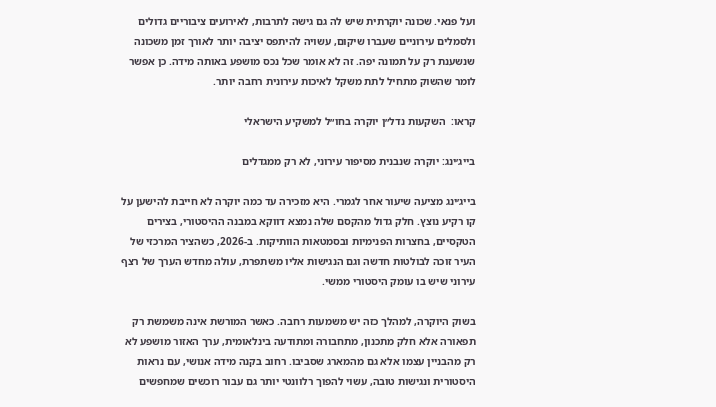ועל פנאי. שכונה יוקרתית שיש לה גם גישה לתרבות, לאירועים ציבוריים גדולים ולסמלים עירוניים שעברו שיקום, עשויה להיתפס יציבה יותר לאורך זמן משכונה שנשענת רק על תמונה יפה. זה לא אומר שכל נכס מושפע באותה מידה. כן אפשר לומר שהשוק מתחיל לתת משקל לאיכות עירונית רחבה יותר.

קראו:  השקעות נדל״ן יוקרה בחו״ל למשקיע הישראלי

בייג׳ינג: יוקרה שנבנית מסיפור עירוני, לא רק ממגדלים

בייג׳ינג מציעה שיעור אחר לגמרי. היא מזכירה עד כמה יוקרה לא חייבת להישען על קו רקיע נוצץ. חלק גדול מהקסם שלה נמצא דווקא במבנה ההיסטורי, בצירים הטקסיים, בחצרות הפנימיות ובסמטאות הוותיקות. ב-2026, כשהציר המרכזי של העיר זוכה לבולטות חדשה וגם הנגישות אליו משתפרת, עולה מחדש הערך של רצף עירוני שיש בו עומק היסטורי ממשי.

בשוק היוקרה, למהלך כזה יש משמעות רחבה. כאשר המורשת אינה משמשת רק תפאורה אלא חלק מתכנון, מתחבורה ומתודעה בינלאומית, ערך האזור מושפע לא רק מהבניין עצמו אלא גם מהמארג שסביבו. רחוב בקנה מידה אנושי, עם נראות היסטורית ונגישות טובה, עשוי להפוך רלוונטי יותר גם עבור רוכשים שמחפשים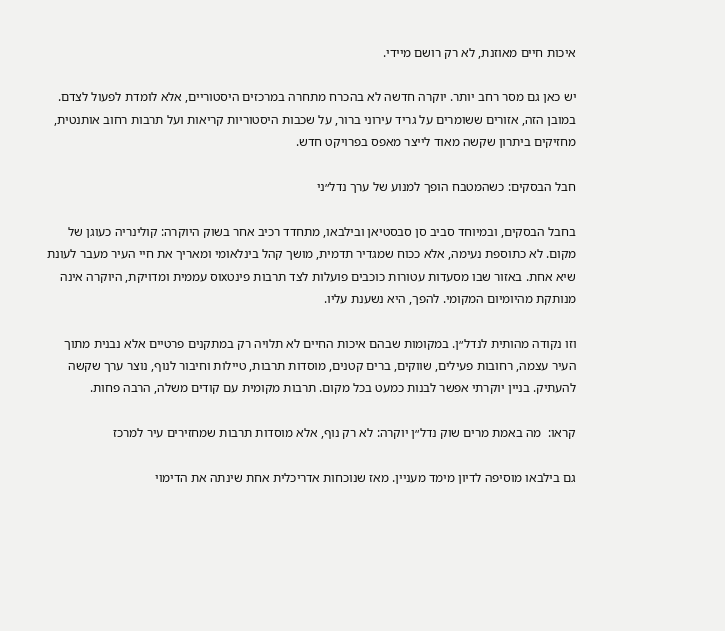איכות חיים מאוזנת, לא רק רושם מיידי.

יש כאן גם מסר רחב יותר. יוקרה חדשה לא בהכרח מתחרה במרכזים היסטוריים, אלא לומדת לפעול לצדם. במובן הזה, אזורים ששומרים על גריד עירוני ברור, על שכבות היסטוריות קריאות ועל תרבות רחוב אותנטית, מחזיקים ביתרון שקשה מאוד לייצר מאפס בפרויקט חדש.

חבל הבסקים: כשהמטבח הופך למנוע של ערך נדל״ני

בחבל הבסקים, ובמיוחד סביב סן סבסטיאן ובילבאו, מתחדד רכיב אחר בשוק היוקרה: קולינריה כעוגן של מקום. לא כתוספת נעימה, אלא ככוח שמגדיר תדמית, מושך קהל בינלאומי ומאריך את חיי העיר מעבר לעונת שיא אחת. באזור שבו מסעדות עטורות כוכבים פועלות לצד תרבות פינטxוס עממית ומדויקת, היוקרה אינה מנותקת מהיומיום המקומי. להפך, היא נשענת עליו.

וזו נקודה מהותית לנדל״ן. במקומות שבהם איכות החיים לא תלויה רק במתקנים פרטיים אלא נבנית מתוך העיר עצמה, רחובות פעילים, שווקים, ברים קטנים, מוסדות תרבות, טיילות וחיבור לנוף, נוצר ערך שקשה להעתיק. בניין יוקרתי אפשר לבנות כמעט בכל מקום. תרבות מקומית עם קודים משלה, הרבה פחות.

קראו:  מה באמת מרים שוק נדל״ן יוקרה: לא רק נוף, אלא מוסדות תרבות שמחזירים עיר למרכז

גם בילבאו מוסיפה לדיון מימד מעניין. מאז שנוכחות אדריכלית אחת שינתה את הדימוי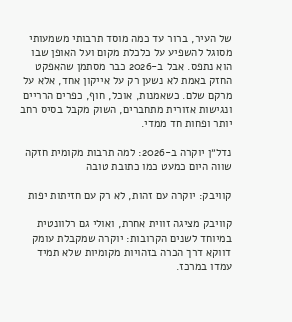של העיר, ברור עד כמה מוסד תרבותי משמעותי מסוגל להשפיע על כלכלת מקום ועל האופן שבו הוא נתפס. אבל ב-2026 כבר מסתמן שהאפקט החזק באמת לא נשען רק על אייקון אחד, אלא על מרקם שלם. כשאמנות, אוכל, חוף, כפרים הרריים ונגישות אזורית מתחברים, השוק מקבל בסיס רחב יותר ופחות חד ממדי.

נדל״ן יוקרה ב-2026: למה תרבות מקומית חזקה שווה היום כמעט כמו כתובת טובה

קוויבק: יוקרה עם זהות, לא רק עם חזיתות יפות

קוויבק מציגה זווית אחרת, ואולי גם רלוונטית במיוחד לשנים הקרובות: יוקרה שמקבלת עומק דווקא דרך הכרה בזהויות מקומיות שלא תמיד עמדו במרכז.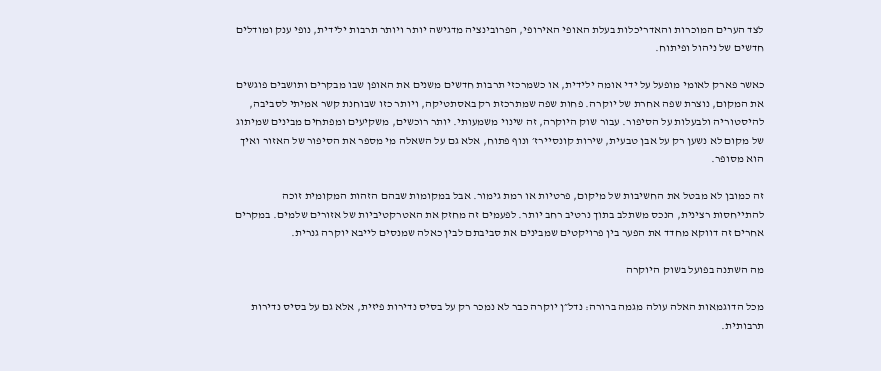לצד הערים המוכרות והאדריכלות בעלת האופי האירופי, הפרובינציה מדגישה יותר ויותר תרבות ילידית, נופי ענק ומודלים חדשים של ניהול ופיתוח.

כאשר פארק לאומי מופעל על ידי אומה ילידית, או כשמרכזי תרבות חדשים משנים את האופן שבו מבקרים ותושבים פוגשים את המקום, נוצרת שפה אחרת של יוקרה. פחות שפה שמתרכזת רק באסתטיקה, ויותר כזו שבוחנת קשר אמיתי לסביבה, להיסטוריה ולבעלות על הסיפור. עבור שוק היוקרה, זה שינוי משמעותי. יותר רוכשים, משקיעים ומפתחים מבינים שמיתוג של מקום לא נשען רק על אבן טבעית, שירות קונסיירז׳ ונוף פתוח, אלא גם על השאלה מי מספר את הסיפור של האזור ואיך הוא מסופר.

זה כמובן לא מבטל את החשיבות של מיקום, פרטיות או רמת גימור. אבל במקומות שבהם הזהות המקומית זוכה להתייחסות רצינית, הנכס משתלב בתוך נרטיב רחב יותר. לפעמים זה מחזק את האטרקטיביות של אזורים שלמים. במקרים אחרים זה דווקא מחדד את הפער בין פרויקטים שמבינים את סביבתם לבין כאלה שמנסים לייבא יוקרה גנרית.

מה השתנה בפועל בשוק היוקרה

מכל הדוגמאות האלה עולה מגמה ברורה: נדל״ן יוקרה כבר לא נמכר רק על בסיס נדירות פיזית, אלא גם על בסיס נדירות תרבותית.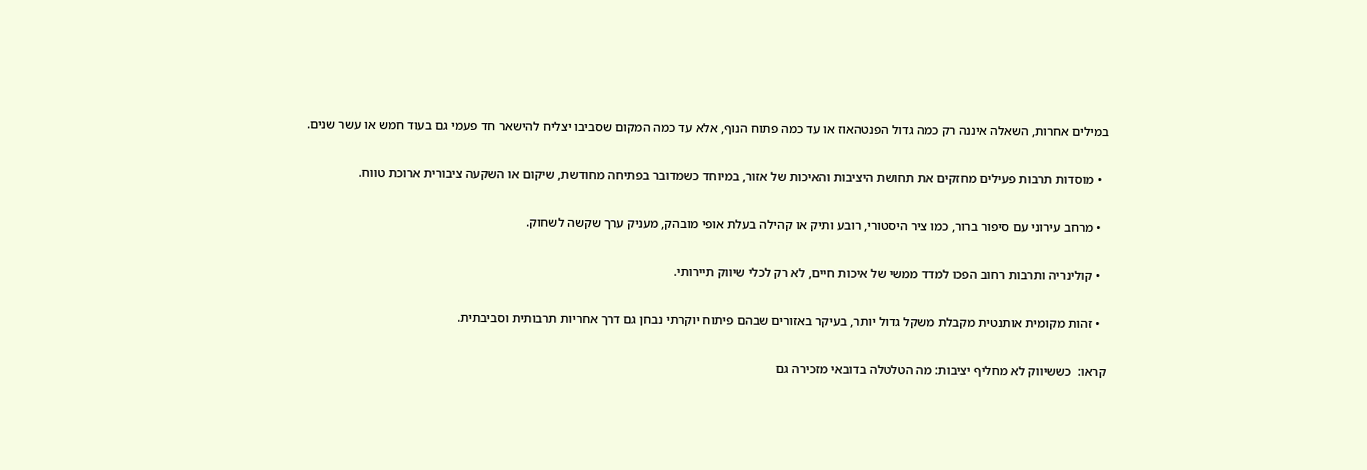במילים אחרות, השאלה איננה רק כמה גדול הפנטהאוז או עד כמה פתוח הנוף, אלא עד כמה המקום שסביבו יצליח להישאר חד פעמי גם בעוד חמש או עשר שנים.

  • מוסדות תרבות פעילים מחזקים את תחושת היציבות והאיכות של אזור, במיוחד כשמדובר בפתיחה מחודשת, שיקום או השקעה ציבורית ארוכת טווח.

  • מרחב עירוני עם סיפור ברור, כמו ציר היסטורי, רובע ותיק או קהילה בעלת אופי מובהק, מעניק ערך שקשה לשחוק.

  • קולינריה ותרבות רחוב הפכו למדד ממשי של איכות חיים, לא רק לכלי שיווק תיירותי.

  • זהות מקומית אותנטית מקבלת משקל גדול יותר, בעיקר באזורים שבהם פיתוח יוקרתי נבחן גם דרך אחריות תרבותית וסביבתית.

קראו:  כששיווק לא מחליף יציבות: מה הטלטלה בדובאי מזכירה גם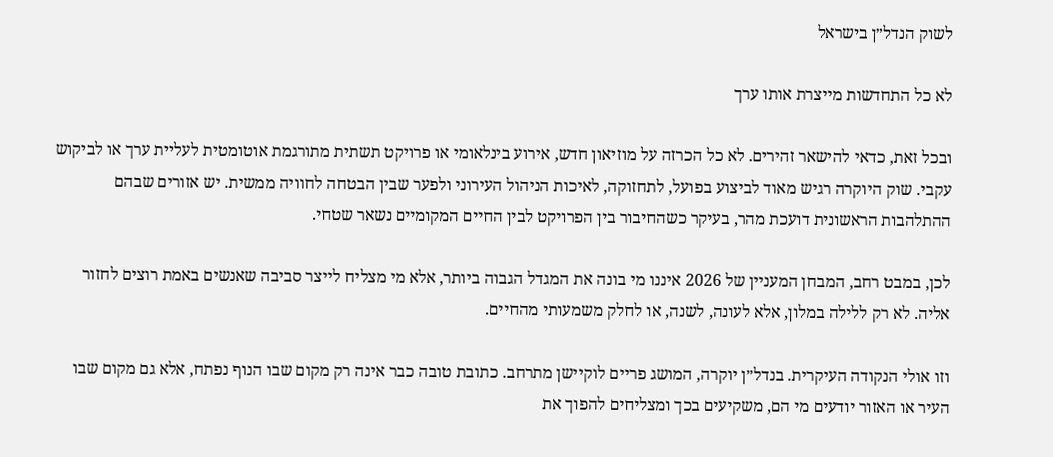לשוק הנדל״ן בישראל

לא כל התחדשות מייצרת אותו ערך

ובכל זאת, כדאי להישאר זהירים. לא כל הכרזה על מוזיאון חדש, אירוע בינלאומי או פרויקט תשתית מתורגמת אוטומטית לעליית ערך או לביקוש עקבי. שוק היוקרה רגיש מאוד לביצוע בפועל, לתחזוקה, לאיכות הניהול העירוני ולפער שבין הבטחה לחוויה ממשית. יש אזורים שבהם ההתלהבות הראשונית דועכת מהר, בעיקר כשהחיבור בין הפרויקט לבין החיים המקומיים נשאר שטחי.

לכן, במבט רחב, המבחן המעניין של 2026 איננו מי בונה את המגדל הגבוה ביותר, אלא מי מצליח לייצר סביבה שאנשים באמת רוצים לחזור אליה. לא רק ללילה במלון, אלא לעונה, לשנה, או לחלק משמעותי מהחיים.

וזו אולי הנקודה העיקרית. בנדל״ן יוקרה, המושג פריים לוקיישן מתרחב. כתובת טובה כבר אינה רק מקום שבו הנוף נפתח, אלא גם מקום שבו העיר או האזור יודעים מי הם, משקיעים בכך ומצליחים להפוך את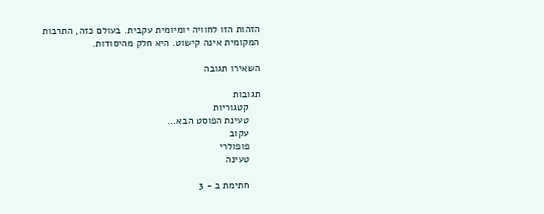הזהות הזו לחוויה יומיומית עקבית. בעולם כזה, התרבות המקומית אינה קישוט. היא חלק מהיסודות.

השאירו תגובה

תגובות
    קטגוריות
    טעינת הפוסט הבא...
    עקוב
    פופולרי
    טעינה

    חתימת ב - 3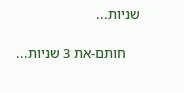שניות...

    חותם-את 3 שניות...